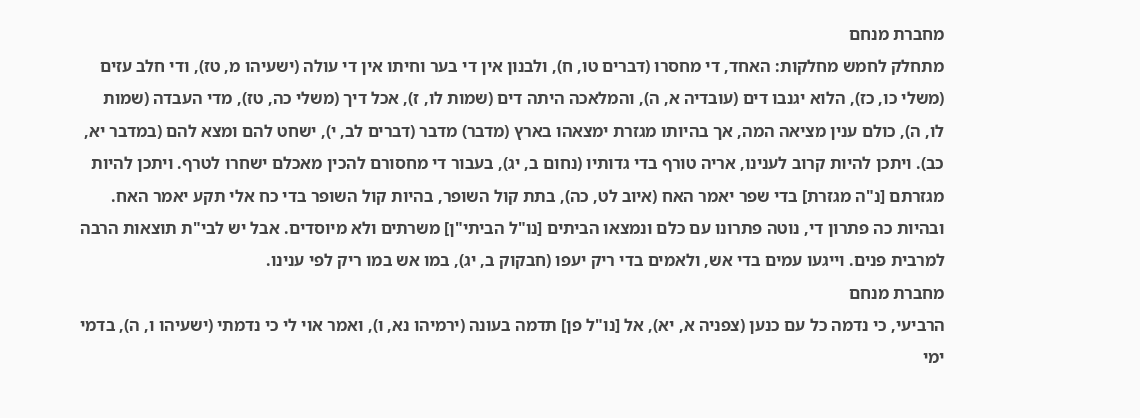מחברת מנחם
מתחלק לחמש מחלקות: האחד, די מחסרו (דברים טו, ח), ולבנון אין די בער וחיתו אין די עולה (ישעיהו מ, טז), ודי חלב עזים (משלי כו, כז), הלוא יגנבו דים (עובדיה א, ה), והמלאכה היתה דים (שמות לו, ז), אכל דיך (משלי כה, טז), מדי העבדה (שמות לו, ה), כולם ענין מציאה המה, אך בהיותו מגזרת ימצאהו בארץ (מדבר) מדבר (דברים לב, י), ישחט להם ומצא להם (במדבר יא, כב). ויתכן להיות קרוב לענינו, אריה טורף בדי גדותיו (נחום ב, יג), בעבור די מחסורם להכין מאכלם ישחרו לטרף. ויתכן להיות מגזרתם [נ"ה מגזרת] בדי שפר יאמר האח (איוב לט, כה), בתת קול השופר, בהיות קול השופר בדי כח אלי תקע יאמר האח. ובהיות כה פתרון די, נוטה פתרונו עם כלם ונמצאו הביתים [נו"ל הביתי"ן] משרתים ולא מיוסדים. אבל יש לבי"ת תוצאות הרבה למרבית פנים. וייגעו עמים בדי אש, ולאמים בדי ריק יעפו (חבקוק ב, יג), במו אש במו ריק לפי ענינו.
מחברת מנחם
הרביעי, כי נדמה כל עם כנען (צפניה א, יא), אל [נו"ל פן] תדמה בעונה (ירמיהו נא, ו), ואמר אוי לי כי נדמתי (ישעיהו ו, ה), בדמי ימי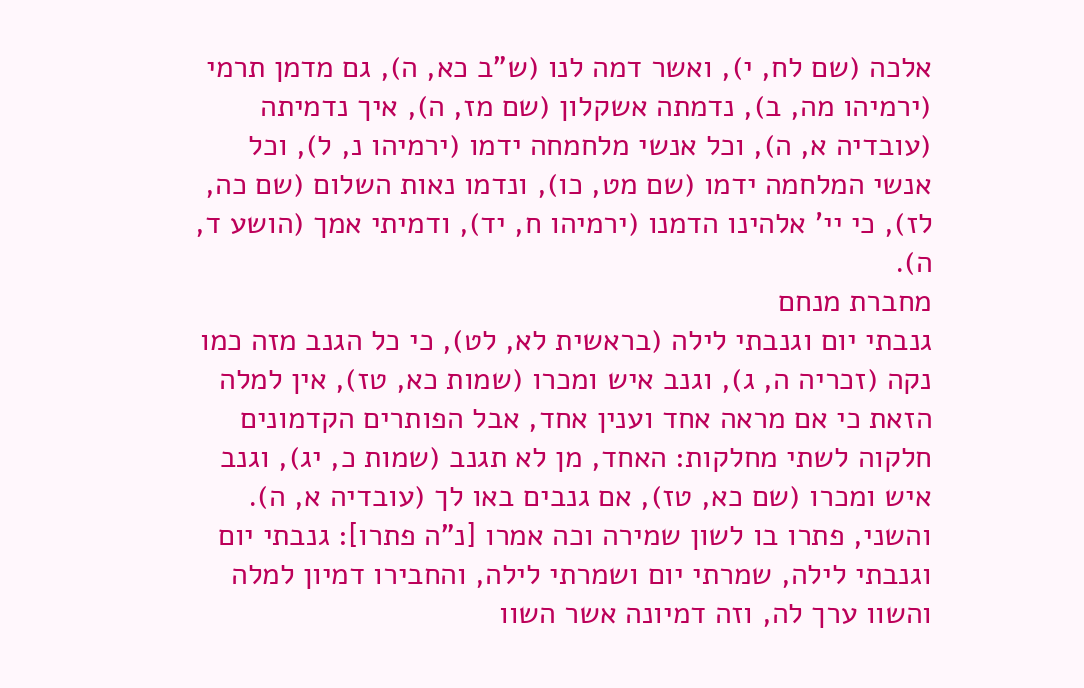אלכה (שם לח, י), ואשר דמה לנו (ש"ב כא, ה), גם מדמן תרמי (ירמיהו מה, ב), נדמתה אשקלון (שם מז, ה), איך נדמיתה (עובדיה א, ה), וכל אנשי מלחמחה ידמו (ירמיהו נ, ל), וכל אנשי המלחמה ידמו (שם מט, כו), ונדמו נאות השלום (שם כה, לז), כי יי' אלהינו הדמנו (ירמיהו ח, יד), ודמיתי אמך (הושע ד, ה).
מחברת מנחם
גנבתי יום וגנבתי לילה (בראשית לא, לט), כי כל הגנב מזה כמו נקה (זכריה ה, ג), וגנב איש ומכרו (שמות כא, טז), אין למלה הזאת כי אם מראה אחד וענין אחד, אבל הפותרים הקדמונים חלקוה לשתי מחלקות: האחד, מן לא תגנב (שמות כ, יג), וגנב איש ומכרו (שם כא, טז), אם גנבים באו לך (עובדיה א, ה). והשני, פתרו בו לשון שמירה וכה אמרו [נ"ה פתרו]: גנבתי יום וגנבתי לילה, שמרתי יום ושמרתי לילה, והחבירו דמיון למלה והשוו ערך לה, וזה דמיונה אשר השוו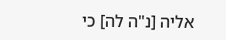אליה [נ"ה לה] כי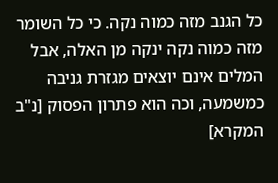כל הגנב מזה כמוה נקה. כי כל השומר מזה כמוה נקה ינקה מן האלה, אבל המלים אינם יוצאים מגזרת גניבה כמשמעה, וכה הוא פתרון הפסוק [נ"ב המקרא]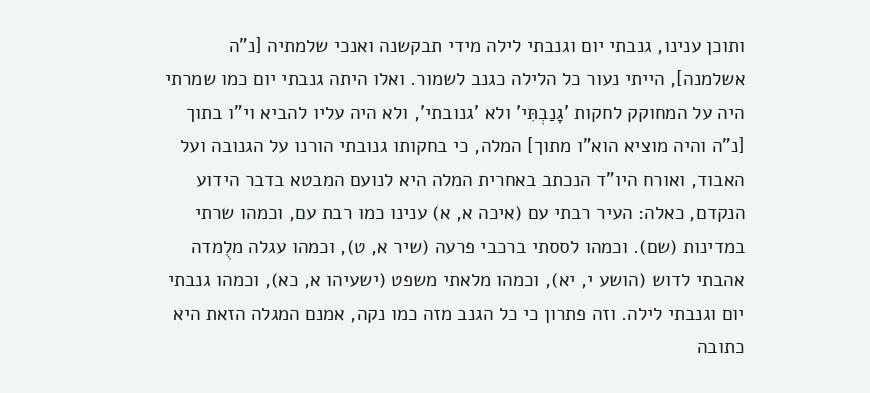ותוכן ענינו, גנבתי יום וגנבתי לילה מידי תבקשנה ואנכי שלמתיה [נ"ה אשלמנה], הייתי נעור כל הלילה כגנב לשמור. ואלו היתה גנבתי יום כמו שמרתי היה על המחוקק לחקות 'גָנַבְתִּי' ולא 'גנובתי', ולא היה עליו להביא וי"ו בתוך [נ"ה והיה מוציא הוא"ו מתוך] המלה, כי בחקותו גנובתי הורנו על הגנובה ועל האבוד, ואורח היו"ד הנכתב באחרית המלה היא לנועם המבטא בדבר הידוע הנקדם, כאלה: העיר רבתי עם (איכה א, א) ענינו כמו רבת עם, וכמהו שרתי במדינות (שם). וכמהו לססתי ברכבי פרעה (שיר א, ט), וכמהו עגלה מלֻמדה אהבתי לדוש (הושע י, יא), וכמהו מלאתי משפט (ישעיהו א, כא), וכמהו גנבתי יום וגנבתי לילה. וזה פתרון כי כל הגנב מזה כמו נקה, אמנם המגלה הזאת היא כתובה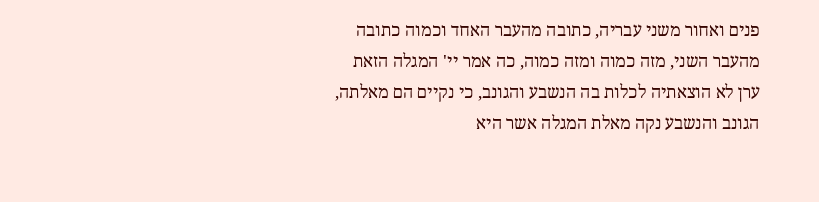פנים ואחור משני עבריה, כתובה מהעבר האחד וכמוה כתובה מהעבר השני, מזה כמוה ומזה כמוה, כה אמר יי' המגלה הזאת ערן לא הוצאתיה לכלות בה הנשבע והגונב, כי נקיים הם מאלתה, הגונב והנשבע נקה מאלת המגלה אשר היא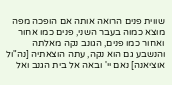שווית פנים הרואה אותה אם הופכה מפה מוצא כמוה בעבר השני, פנים כמו אחור ואחור כמו פנים, הגונב נקה מאלתה והנשבע גם הוא נקה, עתה הוצאתיה [נה"ול אוציאנה] נאם יי' ובאה אל בית הגנב ואל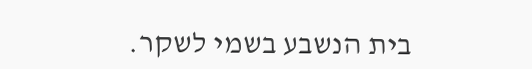בית הנשבע בשמי לשקר.